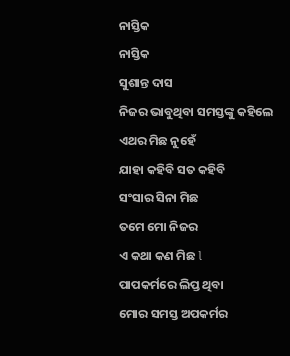ନାସ୍ତିକ
ନାସ୍ତିକ
ସୁଶାନ୍ତ ଦାସ
ନିଜର ଭାବୁଥିବା ସମସ୍ତଙ୍କୁ କହିଲେ
ଏଥର ମିଛ ନୁହେଁ
ଯାହା କହିବି ସତ କହିବି
ସଂସାର ସିନା ମିଛ
ତମେ ମୋ ନିଜର
ଏ କଥା କଣ ମିଛ l
ପାପକର୍ମରେ ଲିପ୍ତ ଥିବା
ମୋର ସମସ୍ତ ଅପକର୍ମର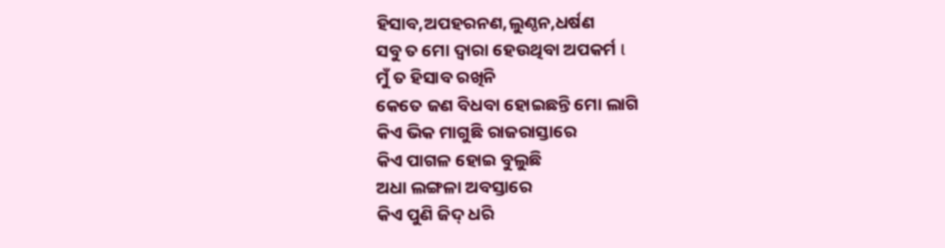ହିସାବ,ଅପହରନଣ,ଲୁଣ୍ଠନ,ଧର୍ଷଣ
ସବୁ ତ ମୋ ଦ୍ଵାରା ହେଉଥିବା ଅପକର୍ମ l
ମୁଁ ତ ହିସାବ ରଖିନି
କେତେ ଜଣ ବିଧବା ହୋଇଛନ୍ତି ମୋ ଲାଗି
କିଏ ଭିକ ମାଗୁଛି ରାଜରାସ୍ତାରେ
କିଏ ପାଗଳ ହୋଇ ବୁଲୁଛି
ଅଧା ଲଙ୍ଗଳା ଅବସ୍ତାରେ
କିଏ ପୁଣି ଜିଦ୍ ଧରି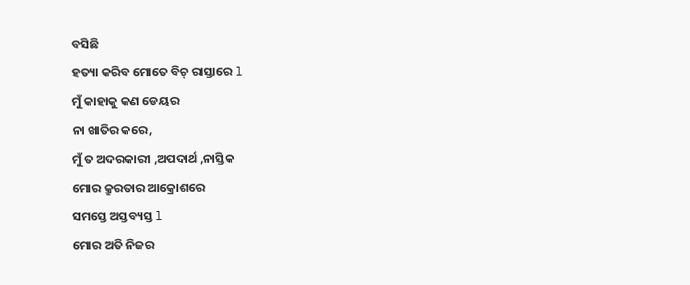ବସିଛି
ହତ୍ୟା କରିବ ମୋତେ ବିଚ୍ ରାସ୍ତାରେ l
ମୁଁ କାହାକୁ କଣ ଡେୟର
ନା ଖାତିର କରେ,
ମୁଁ ତ ଅଦରକାରୀ ,ଅପଦାର୍ଥ ,ନାସ୍ତିକ
ମୋର କ୍ରୁରତାର ଆକ୍ରୋଶରେ
ସମସ୍ତେ ଅସ୍ତବ୍ୟସ୍ତ l
ମୋର ଅତି ନିଜର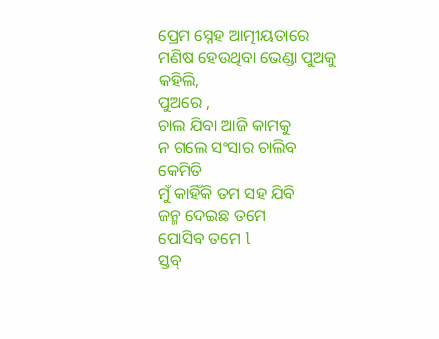ପ୍ରେମ ସ୍ନେହ ଆତ୍ମୀୟତାରେ
ମଣିଷ ହେଉଥିବା ଭେଣ୍ଡା ପୁଅକୁ କହିଲି,
ପୁଅରେ ,
ଚାଲ ଯିବା ଆଜି କାମକୁ
ନ ଗଲେ ସଂସାର ଚାଲିବ କେମିତି
ମୁଁ କାହିଁକି ତମ ସହ ଯିବି
ଜନ୍ମ ଦେଇଛ ତମେ
ପୋସିବ ତମେ l
ସ୍ତବ୍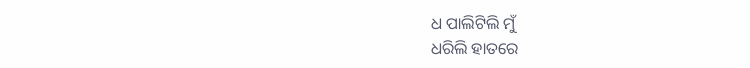ଧ ପାଲିଟିଲି ମୁଁ
ଧରିଲି ହାତରେ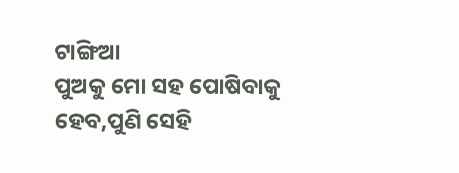ଟାଙ୍ଗିଆ
ପୁଅକୁ ମୋ ସହ ପୋଷିବାକୁ
ହେବ,ପୁଣି ସେହି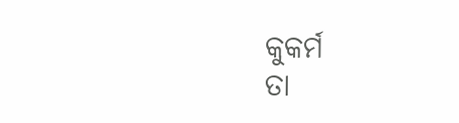କୁକର୍ମ
ତା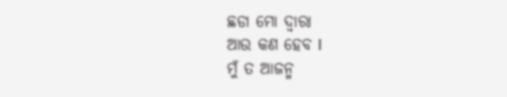ଛଡା ମୋ ଦ୍ଵାରା
ଆଉ କଣ ହେବ l
ମୁଁ ତ ଆଜନ୍ମ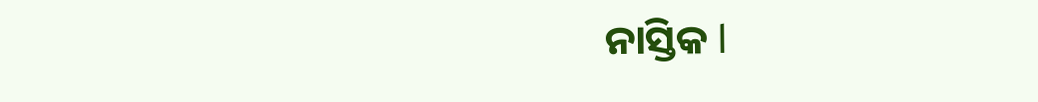ନାସ୍ତିକ l